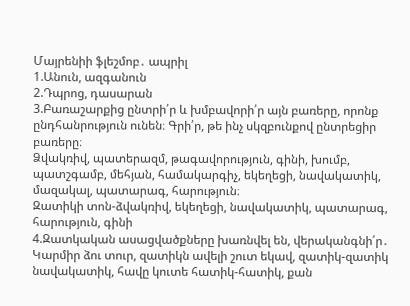Մայրենիի ֆլեշմոբ․ ապրիլ
1.Անուն, ազգանուն
2.Դպրոց, դասարան
3.Բառաշարքից ընտրի՛ր և խմբավորի՛ր այն բառերը, որոնք ընդհանրություն ունեն։ Գրի՛ր, թե ինչ սկզբունքով ընտրեցիր բառերը։
Ձվակռիվ, պատերազմ, թագավորություն, գինի, խումբ, պատշգամբ, մեհյան, համակարգիչ, եկեղեցի, նավակատիկ, մազակալ, պատարագ, հարություն։
Զատիկի տոն-ձվակռիվ, եկեղեցի, նավակատիկ, պատարագ, հարություն, գինի
4.Զատկական ասացվածքները խառնվել են, վերականգնի՛ր․
Կարմիր ձու տուր, զատիկն ավելի շուտ եկավ, զատիկ-զատիկ նավակատիկ, հավը կուտե հատիկ-հատիկ, քան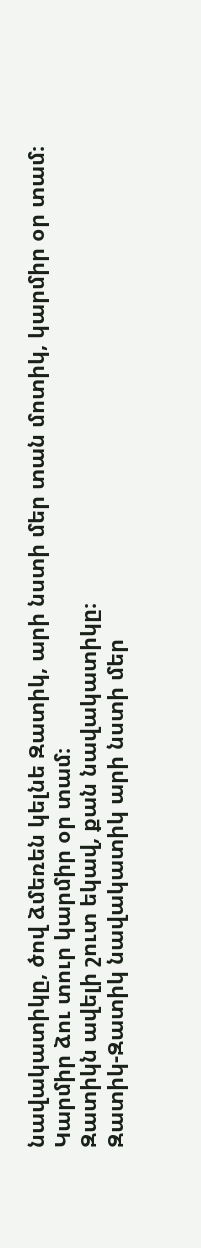նավակատիկը, ծով ձմեռեն կելնե Զատիկ, արի նստի մեր տան մոտիկ, կարմիր օր տամ։
Կարմիր ձու տուր կարմիր օր տամ։
Զատիկն ավելի շուտ եկավ, քան նավակատիկը։
Զատիկ-Զատիկ նավակատիկ արի նստի մեր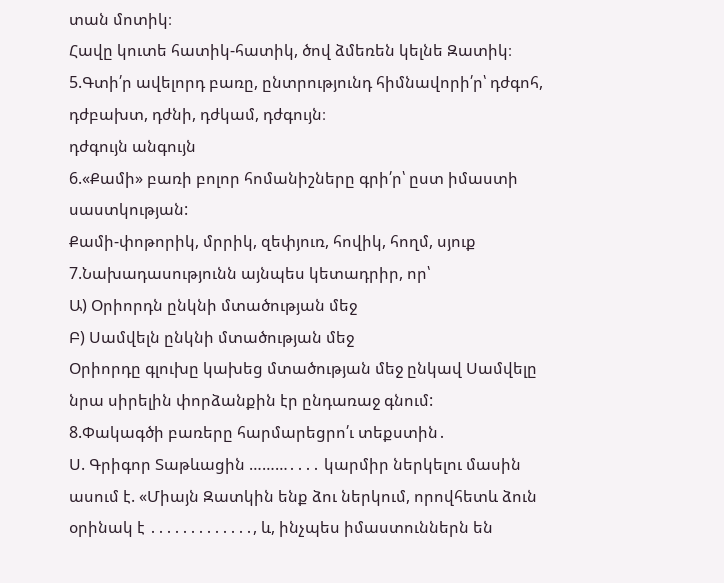տան մոտիկ։
Հավը կուտե հատիկ-հատիկ, ծով ձմեռեն կելնե Զատիկ։
5.Գտի՛ր ավելորդ բառը, ընտրությունդ հիմնավորի՛ր՝ դժգոհ, դժբախտ, դժնի, դժկամ, դժգույն։
դժգույն անգույն
6.«Քամի» բառի բոլոր հոմանիշները գրի՛ր՝ ըստ իմաստի սաստկության:
Քամի-փոթորիկ, մրրիկ, զեփյուռ, հովիկ, հողմ, սյուք
7.Նախադասությունն այնպես կետադրիր, որ՝
Ա) Օրիորդն ընկնի մտածության մեջ
Բ) Սամվելն ընկնի մտածության մեջ
Օրիորդը գլուխը կախեց մտածության մեջ ընկավ Սամվելը նրա սիրելին փորձանքին էր ընդառաջ գնում:
8.Փակագծի բառերը հարմարեցրո՛ւ տեքստին․
Ս. Գրիգոր Տաթևացին ………․․․․ կարմիր ներկելու մասին ասում է. «Միայն Զատկին ենք ձու ներկում, որովհետև ձուն օրինակ է ․․․․․․․․․․․․․, և, ինչպես իմաստուններն են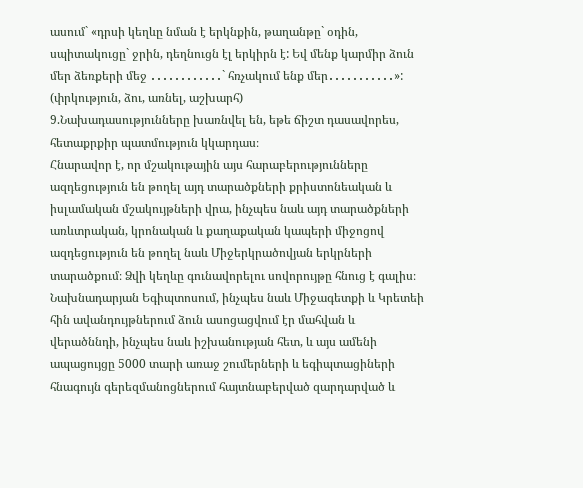ասում` «դրսի կեղևը նման է երկնքին, թաղանթը` օդին, սպիտակուցը` ջրին, դեղնուցն էլ երկիրն է: Եվ մենք կարմիր ձուն մեր ձեռքերի մեջ ․․․․․․․․․․․․` հռչակում ենք մեր․․․․․․․․․․․»:
(փրկություն, ձու, առնել, աշխարհ)
9.Նախադասությունները խառնվել են, եթե ճիշտ դասավորես, հետաքրքիր պատմություն կկարդաս։
Հնարավոր է, որ մշակութային այս հարաբերությունները ազդեցություն են թողել այդ տարածքների քրիստոնեական և իսլամական մշակույթների վրա, ինչպես նաև այդ տարածքների առևտրական, կրոնական և քաղաքական կապերի միջոցով ազդեցություն են թողել նաև Միջերկրածովյան երկրների տարածքում։ Ձվի կեղևը գունավորելու սովորույթը հնուց է գալիս։ Նախնադարյան Եգիպտոսում, ինչպես նաև Միջագետքի և Կրետեի հին ավանդույթներում ձուն ասոցացվում էր մահվան և վերածննդի, ինչպես նաև իշխանության հետ, և այս ամենի ապացույցը 5000 տարի առաջ շումերների և եգիպտացիների հնագույն գերեզմանոցներում հայտնաբերված զարդարված և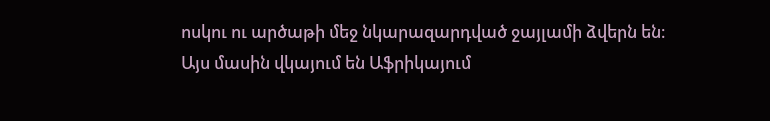ոսկու ու արծաթի մեջ նկարազարդված ջայլամի ձվերն են։ Այս մասին վկայում են Աֆրիկայում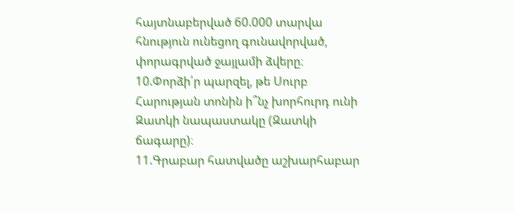հայտնաբերված 60.000 տարվա հնություն ունեցող գունավորված, փորագրված ջայլամի ձվերը։
10.Փորձի՛ր պարզել, թե Սուրբ Հարության տոնին ի՞նչ խորհուրդ ունի Զատկի նապաստակը (Զատկի ճագարը)։
11.Գրաբար հատվածը աշխարհաբար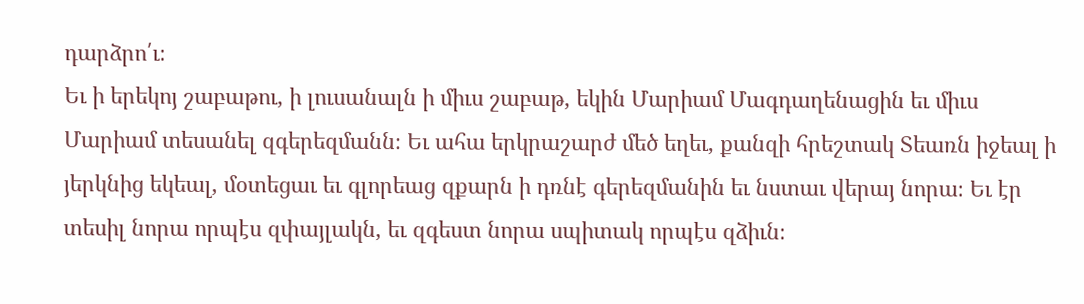դարձրո՛ւ։
Եւ ի երեկոյ շաբաթու, ի լուսանալն ի միւս շաբաթ, եկին Մարիամ Մագդաղենացին եւ միւս Մարիամ տեսանել զգերեզմանն։ Եւ ահա երկրաշարժ մեծ եղեւ, քանզի հրեշտակ Տեառն իջեալ ի յերկնից եկեալ, մօտեցաւ եւ գլորեաց զքարն ի դռնէ գերեզմանին եւ նստաւ վերայ նորա։ Եւ էր տեսիլ նորա որպէս զփայլակն, եւ զգեստ նորա սպիտակ որպէս զձիւն։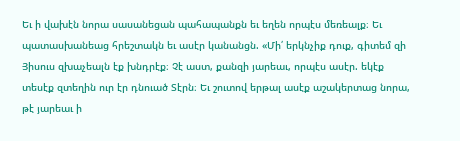Եւ ի վախէն նորա սասանեցան պահապանքն եւ եղեն որպէս մեռեալք։ Եւ պատասխանեաց հրեշտակն եւ ասէր կանանցն. «Մի՛ երկնչիք դուք, գիտեմ զի Յիսուս զխաչեալն էք խնդրէք։ Չէ աստ, քանզի յարեաւ, որպէս ասէր. եկէք տեսէք զտեղին ուր էր դնուած Տէրն։ Եւ շուտով երթալ ասէք աշակերտաց նորա, թէ յարեաւ ի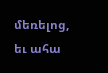մեռելոց, եւ ահա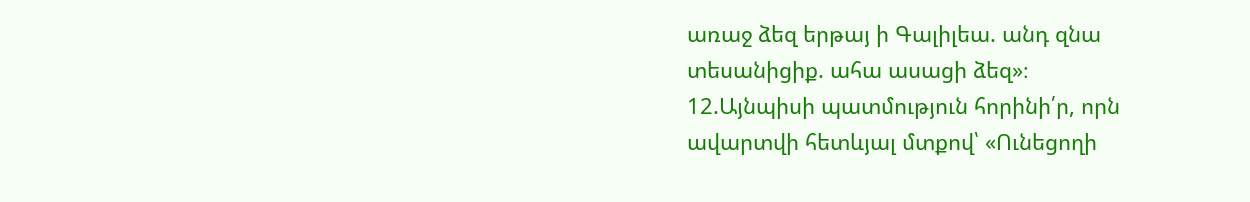առաջ ձեզ երթայ ի Գալիլեա. անդ զնա տեսանիցիք. ահա ասացի ձեզ»։
12.Այնպիսի պատմություն հորինի՛ր, որն ավարտվի հետևյալ մտքով՝ «Ունեցողի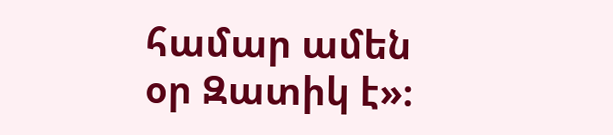համար ամեն օր Զատիկ է»։